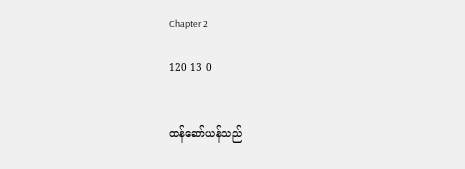Chapter 2

120 13 0


ထန်ဆော်ယန်သည်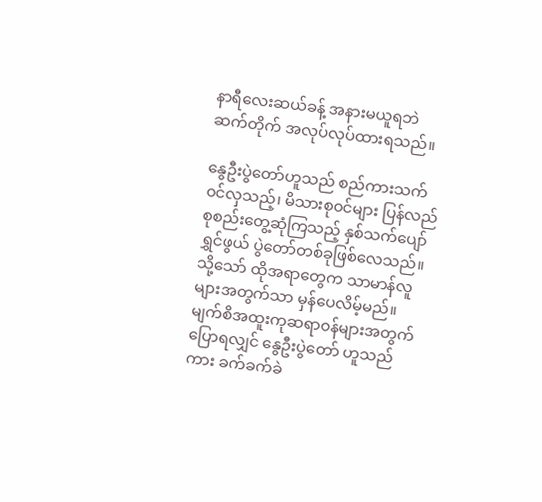နာရီလေးဆယ်ခန့် အနားမယူရဘဲ ဆက်တိုက် အလုပ်လုပ်ထားရသည်။

နွေဦးပွဲတော်ဟူသည် စည်ကားသက်၀င်လှသည့်၊ မိသားစု၀င်များ ပြန်လည်စုစည်းတွေ့ဆုံကြသည့် နှစ်သက်ပျော်ရွှင်ဖွယ် ပွဲတော်တစ်ခုဖြစ်လေသည်။ သို့သော် ထိုအရာတွေက သာမာန်လူများအတွက်သာ မှန်ပေလိမ့်မည်။ မျက်စိအထူးကုဆရာ၀န်များအတွက်ပြောရလျှင် နွေဦးပွဲတော် ဟူသည်ကား ခက်ခက်ခဲ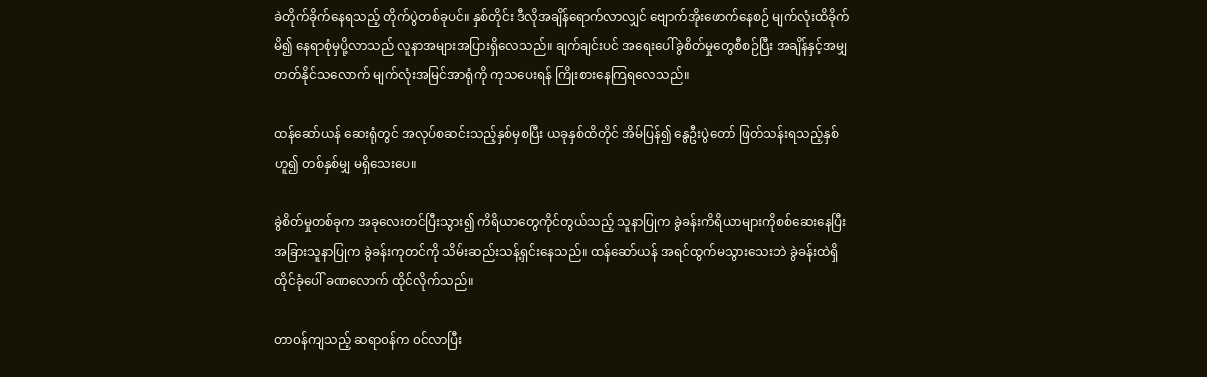ခဲတိုက်ခိုက်နေရသည့် တိုက်ပွဲတစ်ခုပင်။ နှစ်တိုင်း ဒီလိုအချိန်ရောက်လာလျှင် ဗျောက်အိုးဖောက်နေစဉ် မျက်လုံးထိခိုက်မိ၍ နေရာစုံမှပို့‌လာသည် လူနာအများအပြားရှိလေသည်။ ချက်ချင်းပင် အရေးပေါ်ခွဲစိတ်မှုတွေစီစဉ်ပြီး အချိန်နှင့်အမျှ တတ်နိုင်သလောက် မျက်လုံးအမြင်အာရုံကို ကုသပေးရန် ကြိုးစားနေကြရလေသည်။

ထန်ဆော်ယန် ဆေးရုံတွင် အလုပ်စဆင်းသည့်နှစ်မှစပြီး ယခုနှစ်ထိတိုင် အိမ်ပြန်၍ နွေဦးပွဲတော် ဖြတ်သန်းရသည့်နှစ်ဟူ၍ တစ်နှစ်မျှ မရှိသေးပေ။

ခွဲစိတ်မှုတစ်ခုက အခုလေးတင်ပြီးသွား၍ ကိရိယာတွေကိုင်တွယ်သည့် သူနာပြုက ခွဲခန်းကိရိယာများ‌ကိုစစ်ဆေးနေပြီး အခြားသူနာပြုက ခွဲခန်းကုတင်ကို သိမ်းဆည်းသန့်ရှင်းနေသည်။ ထန်ဆော်ယန် အရင်ထွက်မသွားသေးဘဲ ခွဲခန်းထဲရှိ ထိုင်ခုံပေါ် ခဏလောက် ထိုင်လိုက်သည်။

တာ၀န်ကျသည့် ဆရာ၀န်က ၀င်လာပြီး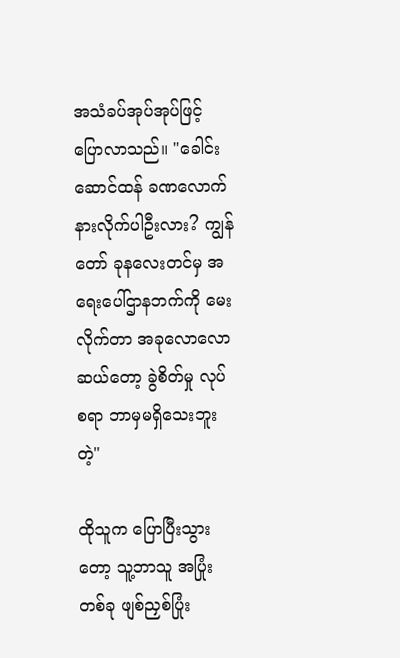အသံခပ်အုပ်အုပ်ဖြင့်ပြောလာသည်။ "ခေါင်းဆောင်ထန် ခဏလောက် နားလိုက်ပါဦးလား? ကျွန်တော် ခုနလေးတင်မှ အရေးပေါ်ဌာနဘက်ကို မေးလိုက်တာ အခုလောလောဆယ်တော့ ခွဲစိတ်မှု လုပ်စရာ ဘာမှမရှိသေးဘူးတဲ့"

ထိုသူက ပြောပြီးသွားတော့ သူ့ဘာသူ အပြုံးတစ်ခု ဖျစ်ညှစ်ပြုံး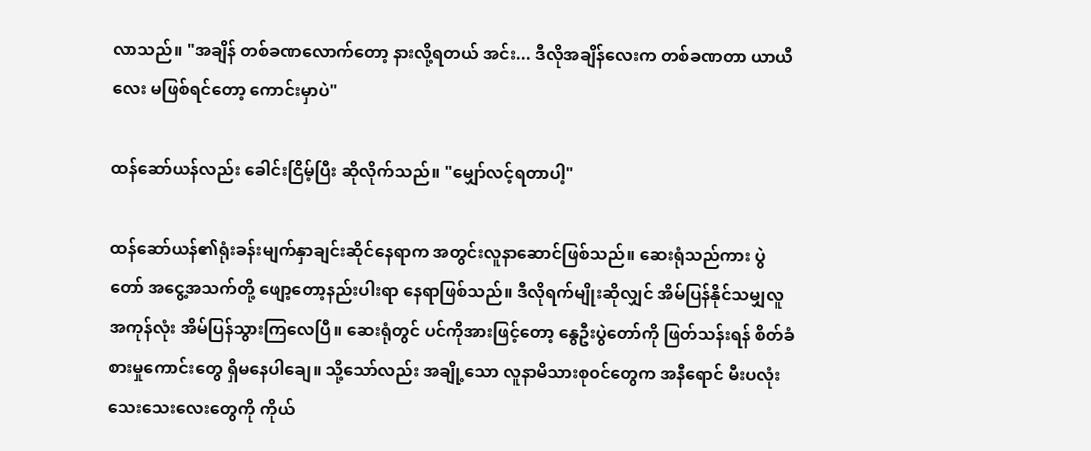လာသည်။ "အချိန် တစ်ခဏလောက်တော့ နားလို့ရတယ် အင်း... ဒီလိုအချိန်လေးက တစ်ခဏတာ ယာယီလေး မဖြစ်ရင်တော့ ကောင်းမှာပဲ"

ထန်ဆော်ယန်လည်း ခေါင်းငြိမ့်ပြီး ဆိုလိုက်သည်။ "မျှော်လင့်ရတာပါ့"

ထန်ဆော်ယန်၏ရုံးခန်းမျက်နှာချင်းဆိုင်နေရာက အတွင်းလူနာဆောင်ဖြစ်သည်။ ဆေးရုံသည်ကား ပွဲတော် အငွေ့အသက်တို့ ဖျော့တော့‌နည်းပါးရာ နေရာဖြစ်သည်။ ဒီလိုရက်မျိုးဆိုလျှင် အိမ်ပြန်နိုင်သမျှလူ အကုန်လုံး အိမ်ပြန်သွားကြလေပြီ။ ဆေးရုံတွင် ပင်ကိုအားဖြင့်တော့ နွေဦးပွဲတော်ကို ဖြတ်သန်းရန် စိတ်ခံစားမှုကောင်းတွေ ရှိမနေပါ‌ချေ။ သို့သော်လည်း အချို့သော လူနာမိသားစု၀င်တွေက အနီ‌ရောင် မီးပလုံးသေးသေးလေးတွေကို ကိုယ်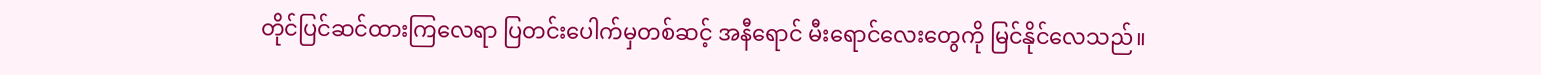တိုင်ပြင်ဆင်ထားကြလေရာ ပြတင်းပေါက်မှတစ်ဆင့် အနီရောင် မီးရောင်လေးတွေကို မြင်နိုင်လေသည်။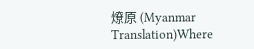燎原 (Myanmar Translation)Where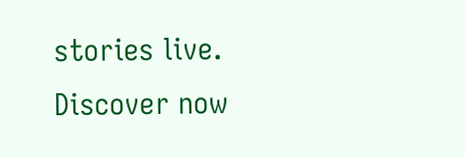stories live. Discover now